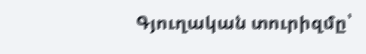Գյուղական տուրիզմը՝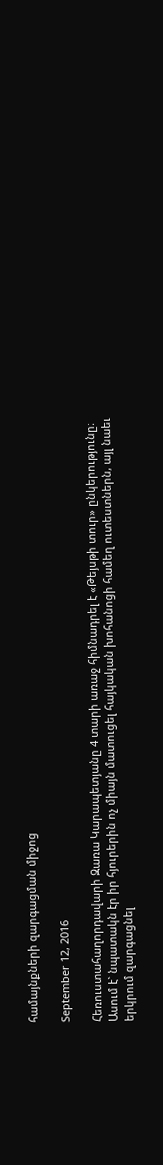համայնքների զարգացման միջոց

September 12, 2016

Հեռուստահաղորդավարի Զառա Կարապետյանը 4 տարի առաջ հիմնադրել է «Թեյսթի տուր» ընկերությունը։ Ասում է` նպատակն էր իր հյուրերին ոչ միայն մատուցել հայկական խոհանոցի համեղ ուտեստներն, այլ նաեւ երկրում զարգացնել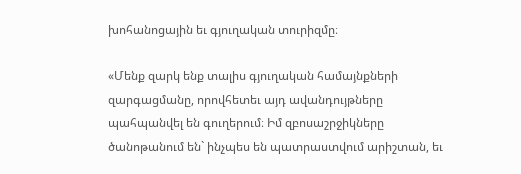խոհանոցային եւ գյուղական տուրիզմը։

«Մենք զարկ ենք տալիս գյուղական համայնքների զարգացմանը, որովհետեւ այդ ավանդույթները պահպանվել են գուղերում։ Իմ զբոսաշրջիկները ծանոթանում են` ինչպես են պատրաստվում արիշտան, եւ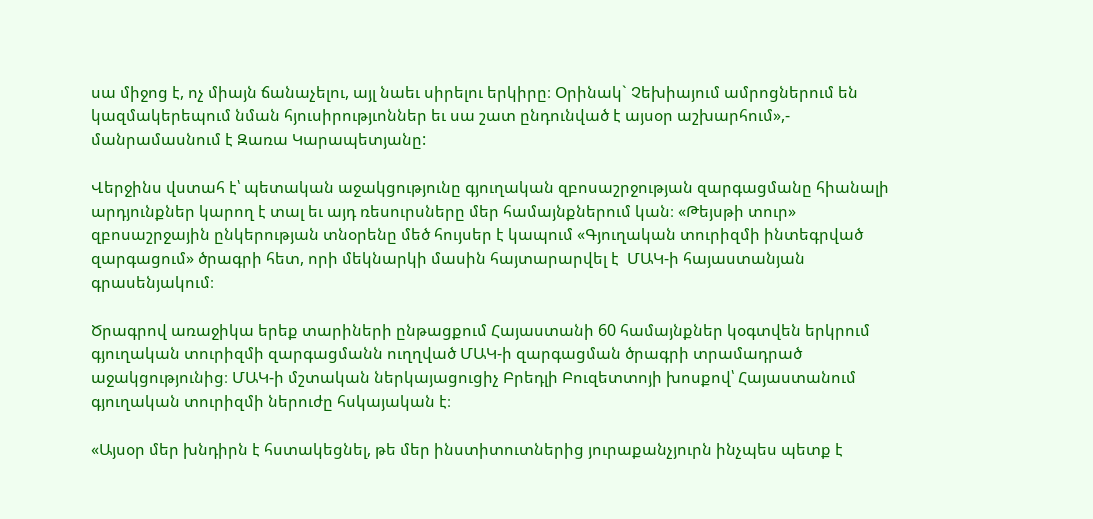սա միջոց է, ոչ միայն ճանաչելու, այլ նաեւ սիրելու երկիրը։ Օրինակ` Չեխիայում ամրոցներում են կազմակերեպում նման հյուսիրությւոններ եւ սա շատ ընդունված է այսօր աշխարհում»,- մանրամասնում է Զառա Կարապետյանը:

Վերջինս վստահ է՝ պետական աջակցությունը գյուղական զբոսաշրջության զարգացմանը հիանալի արդյունքներ կարող է տալ եւ այդ ռեսուրսները մեր համայնքներում կան։ «Թեյսթի տուր» զբոսաշրջային ընկերության տնօրենը մեծ հույսեր է կապում «Գյուղական տուրիզմի ինտեգրված զարգացում» ծրագրի հետ, որի մեկնարկի մասին հայտարարվել է  ՄԱԿ-ի հայաստանյան գրասենյակում։

Ծրագրով առաջիկա երեք տարիների ընթացքում Հայաստանի 60 համայնքներ կօգտվեն երկրում գյուղական տուրիզմի զարգացմանն ուղղված ՄԱԿ-ի զարգացման ծրագրի տրամադրած աջակցությունից։ ՄԱԿ-ի մշտական ներկայացուցիչ Բրեդլի Բուզետտոյի խոսքով՝ Հայաստանում գյուղական տուրիզմի ներուժը հսկայական է։

«Այսօր մեր խնդիրն է հստակեցնել, թե մեր ինստիտուտներից յուրաքանչյուրն ինչպես պետք է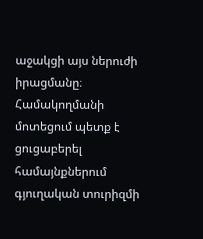աջակցի այս ներուժի իրացմանը։ Համակողմանի մոտեցում պետք է ցուցաբերել համայնքներում գյուղական տուրիզմի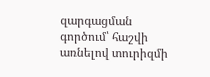զարգացման գործում՝ հաշվի առնելով տուրիզմի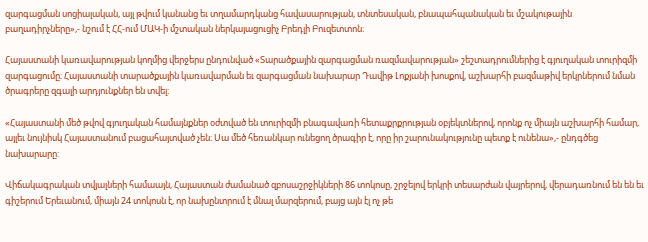զարգացման սոցիալական, այլ թվում կանանց եւ տղամարդկանց հավասարության, տնտեսական, բնապահպանական եւ մշակութային բաղադիրչները»,- նշում է ՀՀ-ում ՄԱԿ-ի մշտական ներկայացուցիչ Բրեդլի Բուզետտոն։

Հայաստանի կառավարության կողմից վերջերս ընդունված «Տարածքային զարգացման ռազմավարության» շեշտադրումներից է գյուղական տուրիզմի զարգացումը։ Հայաստանի տարածքային կառավարման եւ զարգացման նախարար Դավիթ Լոքյանի խոսքով, աշխարհի բազմաթիվ երկրներում նման ծրագրերը զգալի արդյունքներ են տվել։

«Հայաստանի մեծ թվով գյուղական համայնքներ օժտված են տուրիզմի բնագավառի հետաքրքրության օբյեկտներով, որոնք ոչ միայն աշխարհի համար, այլեւ նույնիսկ Հայաստանում բացահայտված չեն։ Սա մեծ հեռանկար ունեցող ծրագիր է, որը իր շարունակությունը պետք է ունենա»,- ընդգծեց նախարարը:

Վիճակագրական տվյալների համաայն, Հայաստան ժամանած զբոսաշրջիկների 86 տոկոսը, շրջելով երկրի տեսարժան վայրերով, վերադառնում են են եւ գիշերում Երեւանում, միայն 24 տոկոսն է, որ նախընտրում է մնալ մարզերում, բայց այն էլ ոչ թե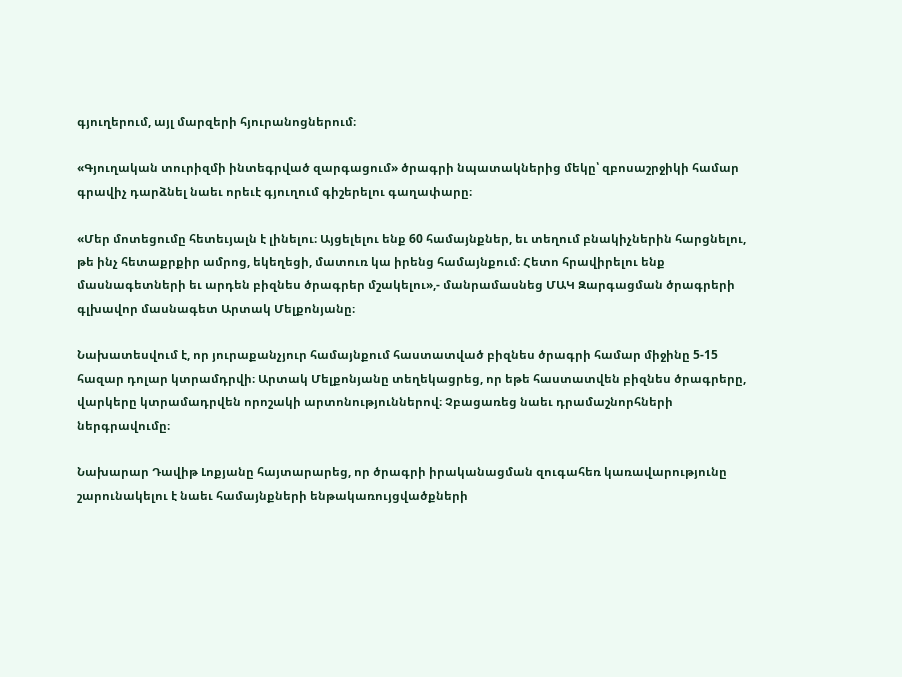գյուղերում, այլ մարզերի հյուրանոցներում։

«Գյուղական տուրիզմի ինտեգրված զարգացում» ծրագրի նպատակներից մեկը՝ զբոսաշրջիկի համար գրավիչ դարձնել նաեւ որեւէ գյուղում գիշերելու գաղափարը։

«Մեր մոտեցումը հետեւյալն է լինելու։ Այցելելու ենք 60 համայնքներ, եւ տեղում բնակիչներին հարցնելու, թե ինչ հետաքրքիր ամրոց, եկեղեցի, մատուռ կա իրենց համայնքում։ Հետո հրավիրելու ենք մասնագետների եւ արդեն բիզնես ծրագրեր մշակելու»,- մանրամասնեց ՄԱԿ Զարգացման ծրագրերի գլխավոր մասնագետ Արտակ Մելքոնյանը։

Նախատեսվում է, որ յուրաքանչյուր համայնքում հաստատված բիզնես ծրագրի համար միջինը 5-15 հազար դոլար կտրամդրվի։ Արտակ Մելքոնյանը տեղեկացրեց, որ եթե հաստատվեն բիզնես ծրագրերը, վարկերը կտրամադրվեն որոշակի արտոնություններով։ Չբացառեց նաեւ դրամաշնորհների ներգրավումը։

Նախարար Դավիթ Լոքյանը հայտարարեց, որ ծրագրի իրականացման զուգահեռ կառավարությունը շարունակելու է նաեւ համայնքների ենթակառույցվածքների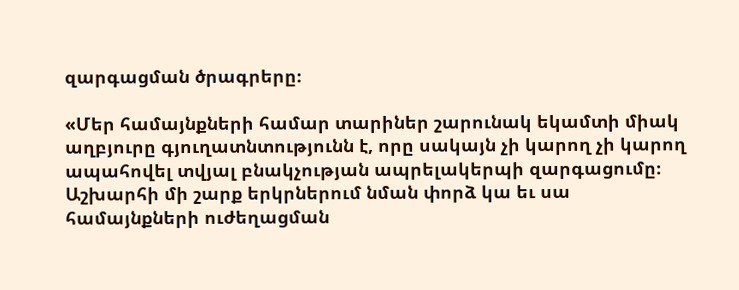զարգացման ծրագրերը։

«Մեր համայնքների համար տարիներ շարունակ եկամտի միակ աղբյուրը գյուղատնտությունն է, որը սակայն չի կարող չի կարող ապահովել տվյալ բնակչության ապրելակերպի զարգացումը։ Աշխարհի մի շարք երկրներում նման փորձ կա եւ սա համայնքների ուժեղացման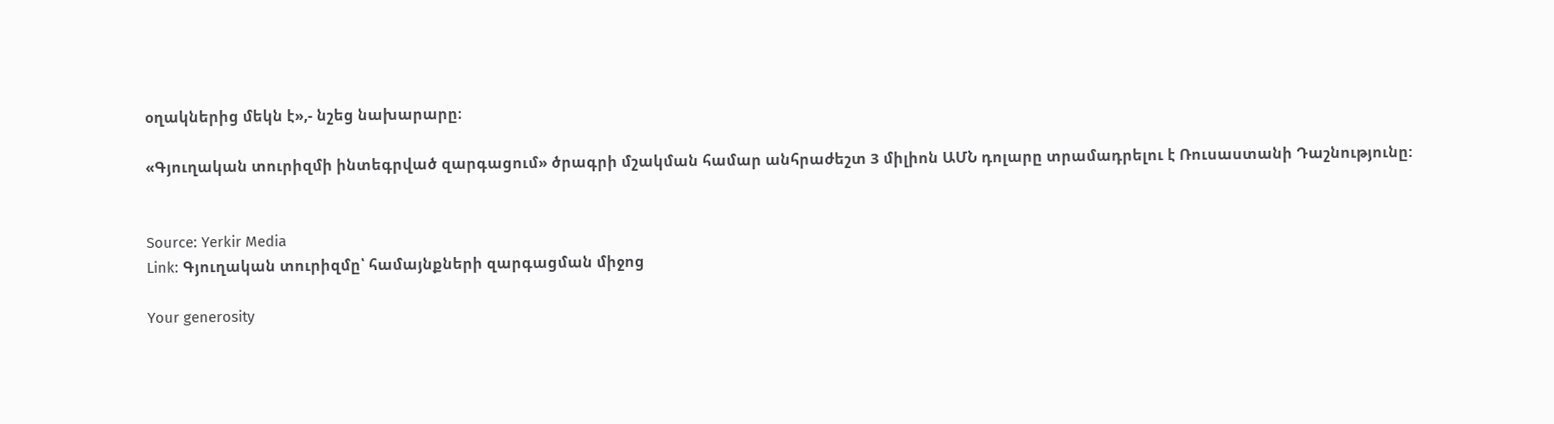օղակներից մեկն է»,- նշեց նախարարը։

«Գյուղական տուրիզմի ինտեգրված զարգացում» ծրագրի մշակման համար անհրաժեշտ 3 միլիոն ԱՄՆ դոլարը տրամադրելու է Ռուսաստանի Դաշնությունը:


Source: Yerkir Media
Link: Գյուղական տուրիզմը՝ համայնքների զարգացման միջոց

Your generosity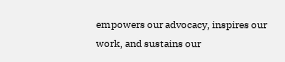empowers our advocacy, inspires our work, and sustains our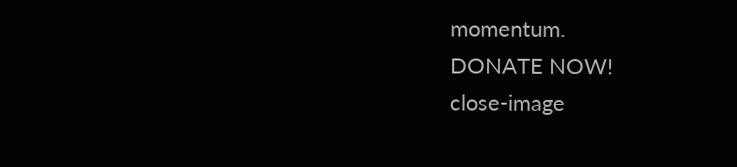momentum.
DONATE NOW!
close-image